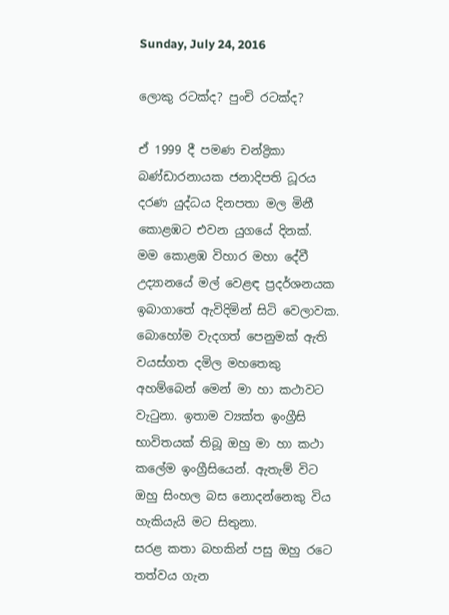Sunday, July 24, 2016

ලොකු රටක්ද? පුංචි රටක්ද?

ඒ 1999 දී පමණ චන්ද්‍රිකා බණ්ඩාරනායක ජනාදිපති ධූරය දරණ යුද්ධය දිනපතා මල මිනී කොළඹට එවන යුගයේ දිනක්.
මම කොළඹ විහාර මහා දේවී උද්‍යානයේ මල් වෙළඳ ප්‍රදර්ශනයක ඉබාගාතේ ඇවිදිමින් සිටි වෙලාවක.
බොහෝම වැදගත් පෙනුමක් ඇති වයස්ගත දමිල මහතෙකු අහම්බෙන් මෙන් මා හා කථාවට වැටුනා. ඉතාම ව්‍යක්ත ඉංග්‍රීසි භාවිතයක් තිබූ ඔහු මා හා කථා කලේම ඉංග්‍රීසියෙන්. ඇතැම් විට ඔහු සිංහල බස නොදන්නෙකු විය හැකියැයි මට සිතුනා.
සරළ කතා බහකින් පසු ඔහු රටෙ තත්වය ගැන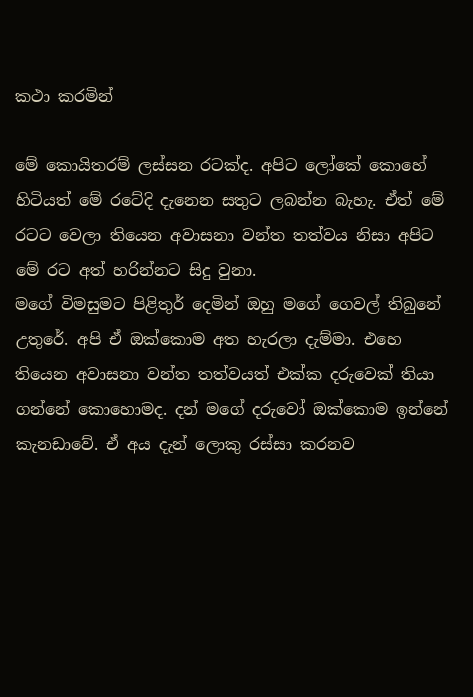කථා කරමින්

මේ කොයිතරම් ලස්සන රටක්ද. අපිට ලෝකේ කොහේ හිටියත් මේ රටේදි දැනෙන සතුට ලබන්න බැහැ. ඒත් මේ රටට වෙලා තියෙන අවාසනා වන්ත තත්වය නිසා අපිට මේ රට අත් හරින්නට සිදු වුනා.
මගේ විමසුමට පිළිතුර් දෙමින් ඔහු මගේ ගෙවල් තිබුනේ උතුරේ. අපි ඒ ඔක්කොම අත හැරලා දැම්මා. එහෙ තියෙන අවාසනා වන්ත තත්වයත් එක්ක දරුවෙක් තියා ගන්නේ කොහොමද. දන් මගේ දරුවෝ ඔක්කොම ඉන්නේ කැනඩාවේ. ඒ අය දැන් ලොකු රස්සා කරනව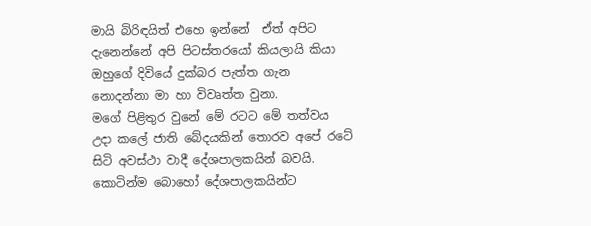මායි බිරිඳයිත් එහෙ ඉන්නේ  ඒත් අපිට දැනෙන්නේ අපි පිටස්තරයෝ කියලායි කියා ඔහුගේ දිවියේ දුක්බර පැත්ත ගැන නොදන්නා මා හා විවෘත්ත වුනා.
මගේ පිළිතුර වුනේ මේ රටට මේ තත්වය උදා කලේ ජාති බේදයකින් තොරව අපේ රටේ සිටි අවස්ථා වාදී දේශපාලකයින් බවයි. කොටින්ම බොහෝ දේශපාලකයින්ට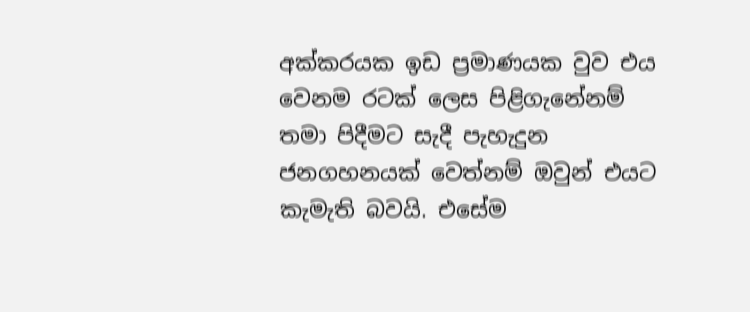අක්කරයක ඉඩ ප්‍රමාණයක වුව එය වෙනම රටක් ලෙස පිළිගැනේනම් තමා පිදීමට සැදී පැහැදුන ජනගහනයක් වෙත්නම් ඔවුන් එයට කැමැති බවයි. එසේම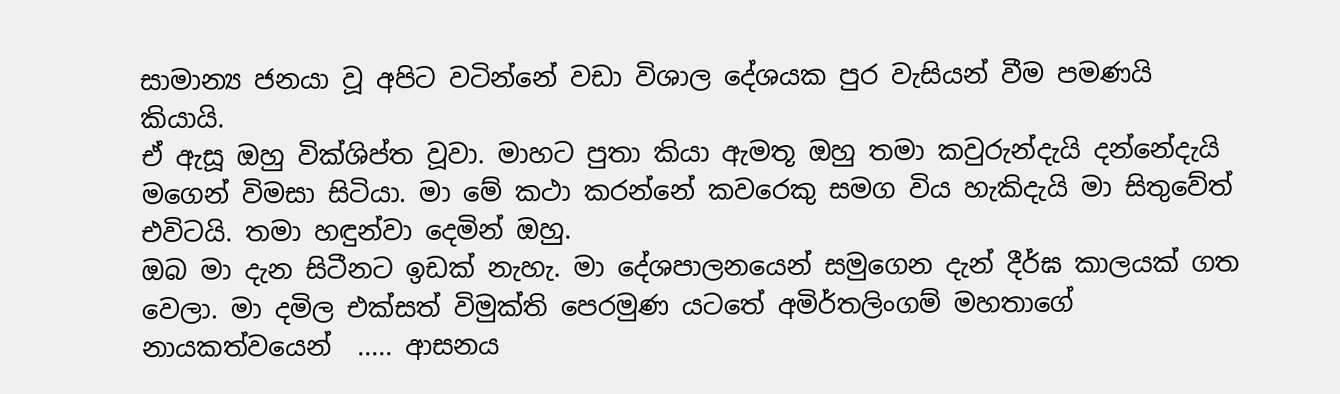සාමාන්‍ය ජනයා වූ අපිට වටින්නේ වඩා විශාල දේශයක පුර වැසියන් වීම පමණයි කියායි.
ඒ ඇසූ ඔහු වික්ශිප්ත වූවා. මාහට පුතා කියා ඇමතූ ඔහු තමා කවුරුන්දැයි දන්නේදැයි මගෙන් විමසා සිටියා. මා මේ කථා කරන්නේ කවරෙකු සමග විය හැකිදැයි මා සිතුවේත් එවිටයි. තමා හඳුන්වා දෙමින් ඔහු.
ඔබ මා දැන සිටීනට ඉඩක් නැහැ. මා දේශපාලනයෙන් සමුගෙන දැන් දීර්ඝ කාලයක් ගත වෙලා. මා දමිල එක්සත් විමුක්ති පෙරමුණ යටතේ අමිර්තලිංගම් මහතාගේ නායකත්වයෙන්  ..... ආසනය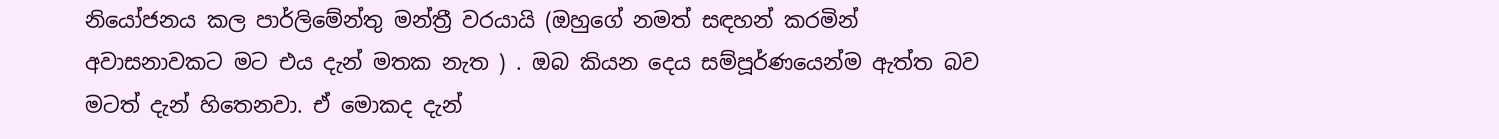නියෝජනය කල පාර්ලිමේන්තු මන්ත්‍රී වරයායි (ඔහුගේ නමත් සඳහන් කරමින් අවාසනාවකට මට එය දැන් මතක නැත ) . ඔබ කියන දෙය සම්පූර්ණයෙන්ම ඇත්ත බව මටත් දැන් හිතෙනවා. ඒ මොකද දැන්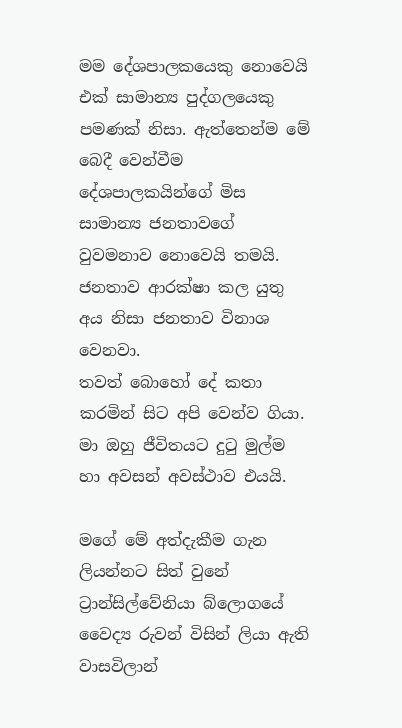මම දේශපාලකයෙකු නොවෙයි එක් සාමාන්‍ය පුද්ගලයෙකු පමණක් නිසා. ඇත්තෙන්ම මේ බෙදී වෙන්වීම දේශපාලකයින්ගේ මිස සාමාන්‍ය ජනතාවගේ වුවමනාව නොවෙයි තමයි. ජනතාව ආරක්ෂා කල යුතු අය නිසා ජනතාව විනාශ වෙනවා.
තවත් බොහෝ දේ කතා කරමින් සිට අපි වෙන්ව ගියා. මා ඔහු ජීවිතයට දුටු මුල්ම හා අවසන් අවස්ථාව එයයි.

මගේ මේ අත්දැකීම ගැන ලියන්නට සිත් වුනේ ට්‍රාන්සිල්වේනියා බ්ලොගයේ වෛද්‍ය රුවන් විසින් ලියා ඇති වාසවිලාන්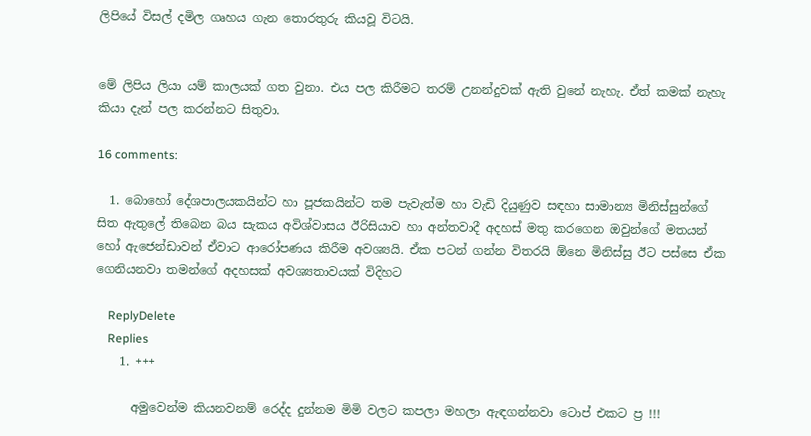ලිපියේ විසල් දමිල ගෘහය ගැන තොරතුරු කියවූ විටයි.


මේ ලිපිය ලියා යම් කාලයක් ගත වුනා. එය පල කිරීමට තරම් උනන්දුවක් ඇති වුනේ නැහැ. ඒත් කමක් නැහැ කියා දැන් පල කරන්නට සිතුවා.

16 comments:

  1. බොහෝ දේශපාලයකයින්ට හා පූජකයින්ට තම පැවැත්ම හා වැඩි දියුණුව සඳහා සාමාන්‍ය මිනිස්සුන්ගේ සිත ඇතුලේ තිබෙන බය සැකය අවිශ්වාසය ඊරිසියාව හා අන්තවාදී අදහස් මතු කරගෙන ඔවුන්ගේ මතයන් හෝ ඇජෙන්ඩාවන් ඒවාට ආරෝපණය කිරීම අවශ්‍යයි. ඒක පටන් ගන්න විතරයි ඕනෙ මිනිස්සු ඊට පස්සෙ ඒක ගෙනියනවා තමන්ගේ අදහසක් අවශ්‍යතාවයක් විදිහට

    ReplyDelete
    Replies
    1. +++

      අමුවෙන්ම කියනවනම් රෙද්ද දුන්නම මිමි වලට කපලා මහලා ඇඳගන්නවා ටොප් එකට ප්‍ර !!!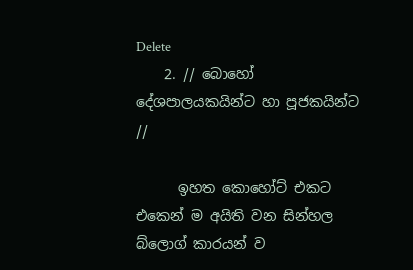Delete
    2. // බොහෝ දේශපාලයකයින්ට හා පූජකයින්ට //

      ඉහත කොහෝට් එකට එකෙන් ම අයිති වන සින්හල බ්ලොග් කාරයන් ව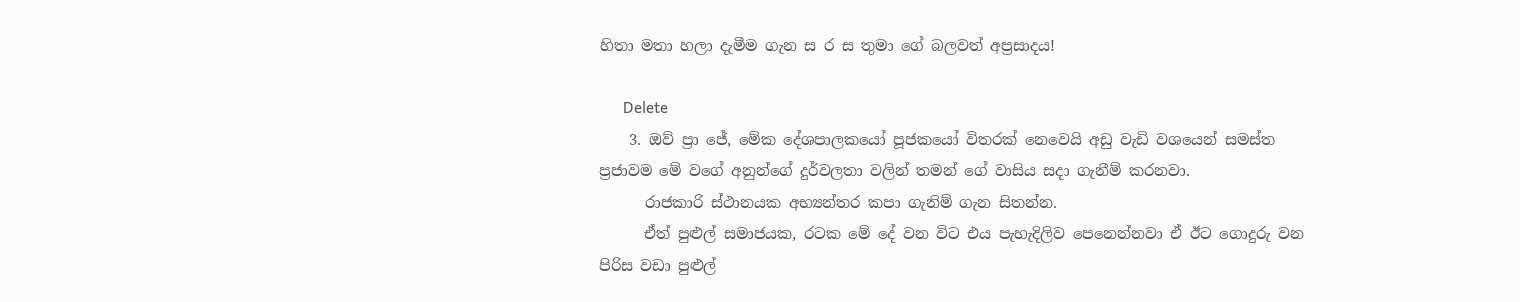හිතා මතා හලා දැමීම ගැන ස ර ස තුමා ගේ බලවත් අප්‍රසාදය!

      Delete
    3. ඔව් ප්‍රා ජේ, මේක දේශපාලකයෝ පූජකයෝ විතරක් නෙවෙයි අඩු වැඩි වශයෙන් සමස්ත ප්‍රජාවම මේ වගේ අනුන්ගේ දුර්වලතා වලින් තමන් ගේ වාසිය සදා ගැනීම් කරනවා.
      රාජකාරි ස්ථානයක අභ්‍යන්තර කපා ගැනිම් ගැන සිතන්න.
      ඒත් පුළුල් සමාජයක, රටක මේ දේ වන විට එය පැහැදිලිව පෙනෙන්නවා ඒ ඊට ගොදුරු වන පිරිස වඩා පුළුල්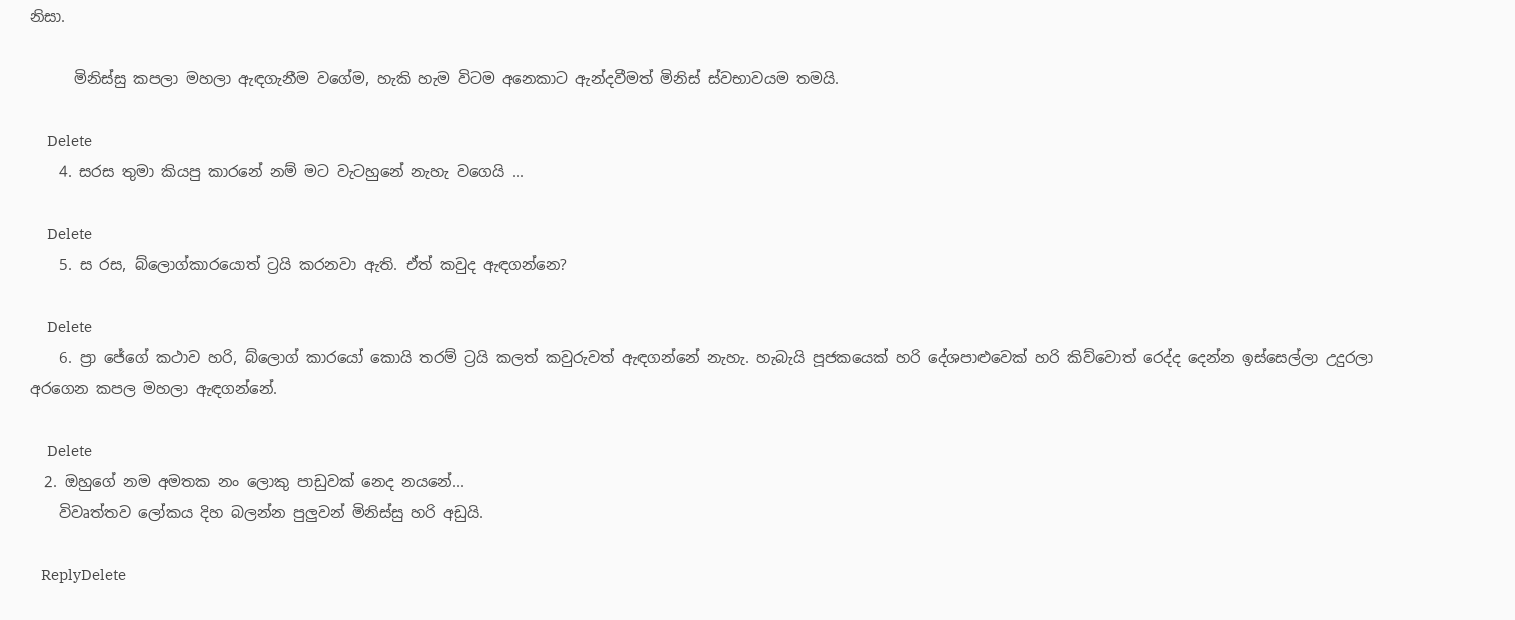නිසා.

      මිනිස්සු කපලා මහලා ඇඳගැනීම වගේම, හැකි හැම විටම අනෙකාට ඇන්දවීමත් මිනිස් ස්වභාවයම තමයි.

      Delete
    4. සරස තුමා කියපු කාරනේ නම් මට වැටහුනේ නැහැ වගෙයි ...

      Delete
    5. ස රස, බ්ලොග්කාරයොත් ට්‍රයි කරනවා ඇති. ඒත් කවුද ඇඳගන්නෙ?

      Delete
    6. ප්‍රා ජේගේ කථාව හරි, බ්ලොග් කාරයෝ කොයි තරම් ට්‍රයි කලත් කවුරුවත් ඇඳගන්නේ නැහැ. හැබැයි පූජකයෙක් හරි දේශපාළුවෙක් හරි කිව්වොත් රෙද්ද දෙන්න ඉස්සෙල්ලා උදුරලා අරගෙන කපල මහලා ඇඳගන්නේ.

      Delete
  2. ඔහුගේ නම අමතක නං ලොකු පාඩුවක් නෙද නයනේ...
    විවෘත්තව ලෝකය දිහ බලන්න පුලුවන් මිනිස්සු හරි අඩුයි.

    ReplyDelete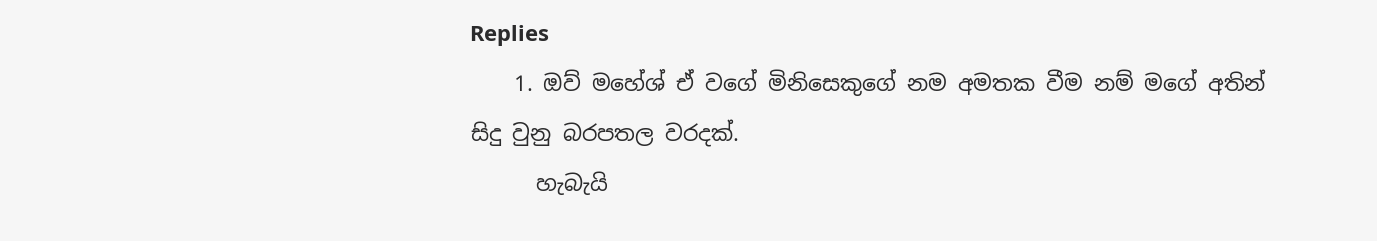Replies
    1. ඔව් මහේශ් ඒ වගේ මිනිසෙකුගේ නම අමතක වීම නම් මගේ අතින් සිදු වුනු බරපතල වරදක්.
      හැබැයි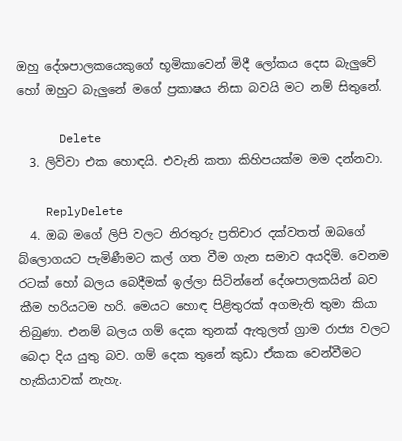ඔහු දේශපාලකයෙකුගේ භූමිකාවෙන් මිදී ලෝකය දෙස බැලුවේ හෝ ඔහුට බැලුනේ මගේ ප්‍රකාෂය නිසා බවයි මට නම් සිතුනේ.

      Delete
  3. ලිව්වා එක හොඳයි. එවැනි කතා කිහිපයක්ම මම දන්නවා.

    ReplyDelete
  4. ඔබ මගේ ලිපි වලට නිරතුරු ප්‍රතිචාර දක්වතත් ඔබගේ බ්ලොගයට පැමිණීමට කල් ගත වීම ගැන සමාව අයදිමි. වෙනම රටක් හෝ බලය බෙදීමක් ඉල්ලා සිටින්නේ දේශපාලකයින් බව කීම හරියටම හරි. මෙයට හොඳ පිළිතුරක් අගමැති තුමා කියා තිබුණා. එනම් බලය ගම් දෙක තුනක් ඇතුලත් ග්‍රාම රාජ්‍ය වලට බෙදා දිය යුතු බව. ගම් දෙක තුනේ කුඩා ඒකක වෙන්වීමට හැකියාවක් නැහැ.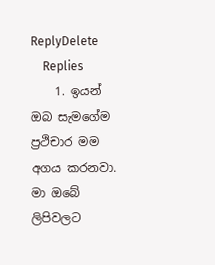ReplyDelete
    Replies
    1. ඉයන් ඔබ සැමගේම ප්‍රථිචාර මම අගය කරනවා. මා ඔබේ ලිපිවලට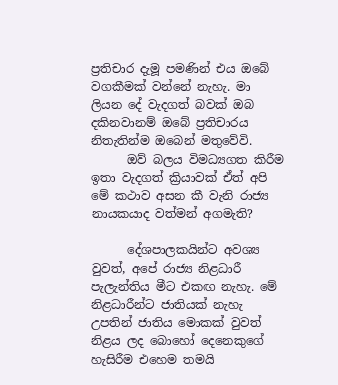ප්‍රතිචාර දැමූ පමණින් එය ඔබේ වගකීමක් වන්නේ නැහැ. මා ලියන දේ වැදගත් බවක් ඔබ දකිනවානම් ඔබේ ප්‍රතිචාරය නිතැතින්ම ඔබෙන් මතුවේවි.
      ඔව් බලය විමධ්‍යගත කිරීම ඉතා වැදගත් ක්‍රියාවක් ඒත් අපි මේ කථාව අසන කී වැනි රාජ්‍ය නායකයාද වත්මන් අගමැති?

      දේශපාලකයින්ට අවශ්‍ය වුවත්, අපේ රාජ්‍ය නිළධාරී පැලැන්තිය මීට එකඟ නැහැ. මේ නිළධාරීන්ට ජාතියක් නැහැ උපතින් ජාතිය මොකක් වුවත් නිළය ලද බොහෝ දෙනෙකුගේ හැසිරීම එහෙම තමයි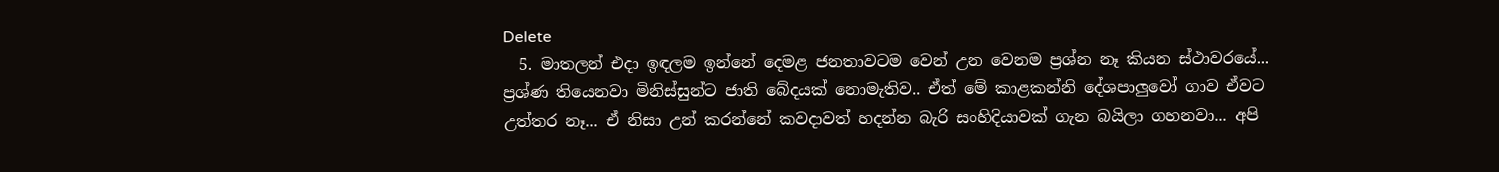Delete
  5. මාතලන් එදා ඉඳලම ඉන්නේ දෙමළ ජනතාවටම වෙන් උන වෙනම ප්‍රශ්න නෑ කියන ස්ථාවරයේ... ප්‍රශ්ණ තියෙනවා මිනිස්සුන්ට ජාති බේදයක් නොමැතිව.. ඒත් මේ කාළකන්නි දේශපාලුවෝ ගාව ඒවට උත්තර නෑ... ඒ නිසා උන් කරන්නේ කවදාවත් හදන්න බැරි සංහිදියාවක් ගැන බයිලා ගහනවා... අපි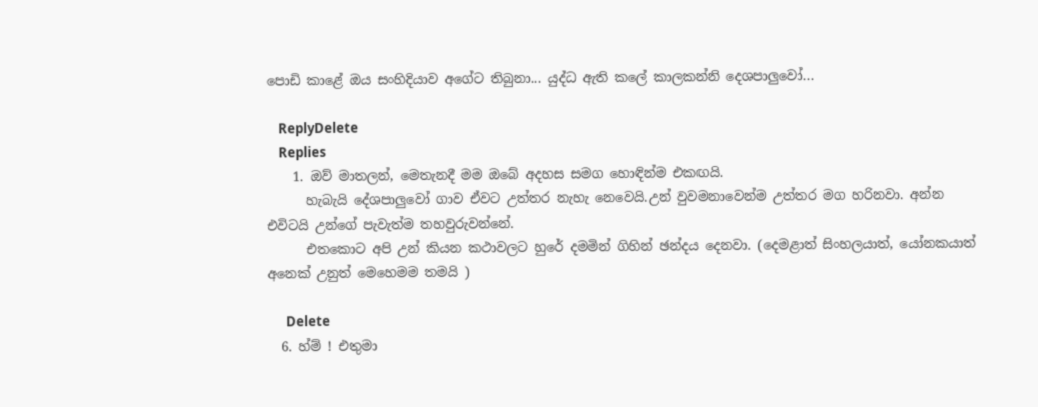පොඩි කාළේ ඔය සංහිදියාව අගේට තිබුනා... යුද්ධ ඇති කලේ කාලකන්නි දෙශපාලුවෝ...

    ReplyDelete
    Replies
    1. ඔව් මාතලන්, මෙතැනදී මම ඔබේ අදහස සමග හොඳින්ම එකඟයි.
      හැබැයි දේශපාලුවෝ ගාව ඒවට උත්තර නැහැ නෙවෙයි.උන් වුවමනාවෙන්ම උත්තර මග හරිනවා. අන්න එවිටයි උන්ගේ පැවැත්ම තහවුරුවන්නේ.
      එතකොට අපි උන් කියන කථාවලට හුරේ දමමින් ගිහින් ඡන්දය දෙනවා. (දෙමළාත් සිංහලයාත්, යෝනකයාත් අනෙක් උනුත් මෙහෙමම තමයි )

      Delete
  6. හ්ම් ! එතුමා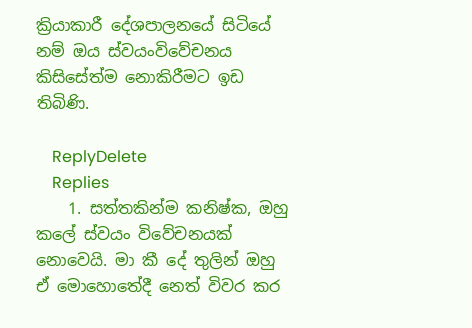ක්‍රියාකාරී දේශපාලනයේ සිටියේ නම් ඔය ස්වයංවිවේචනය කිසිසේත්ම නොකිරීමට ඉඩ තිබිණි.

    ReplyDelete
    Replies
    1. සත්තකින්ම කනිෂ්ක, ඔහු කලේ ස්වයං විවේචනයක් නොවෙයි. මා කී දේ තුලින් ඔහු ඒ මොහොතේදී නෙත් විවර කර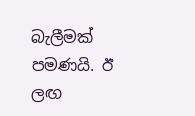බැලීමක් පමණයි. ඊ ලඟ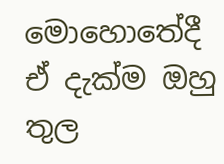මොහොතේදී ඒ දැක්ම ඔහු තුල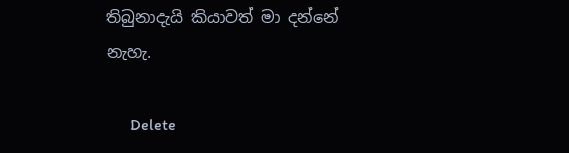තිබුනාදැයි කියාවත් මා දන්නේ නැහැ.

      Delete